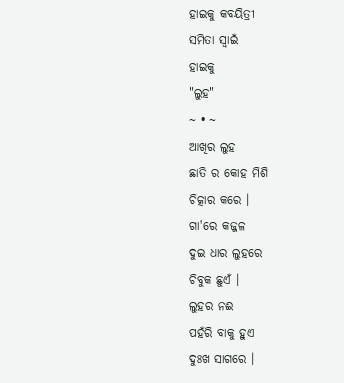ହାଇକୁ କବୟିତ୍ରୀ
ସମିତା ସ୍ୱାଇଁ
ହାଇକୁ
"ଲୁହ"
~ • ~
ଆଖିର ଲୁହ
ଛାତି ର କୋହ ମିଶି
ଚିତ୍କାର କରେ ।
ଗା'ରେ କଜ୍ଜଳ
ଦୁଇ ଧାର ଲୁହରେ
ଚିବୁକ ଛୁଏଁ ।
ଲୁହର ନଈ
ପହଁରି ବାକୁ ହୁଏ
ଦୁଃଖ ସାଗରେ ।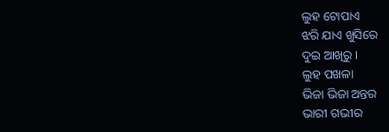ଲୁହ ଟୋପାଏ
ଝରି ଯାଏ ଖୁସିରେ
ଦୁଇ ଆଖିରୁ ।
ଲୁହ ପଖଳା
ଭିଜା ଭିଜା ଅନ୍ତର
ଭାରୀ ଗଭୀର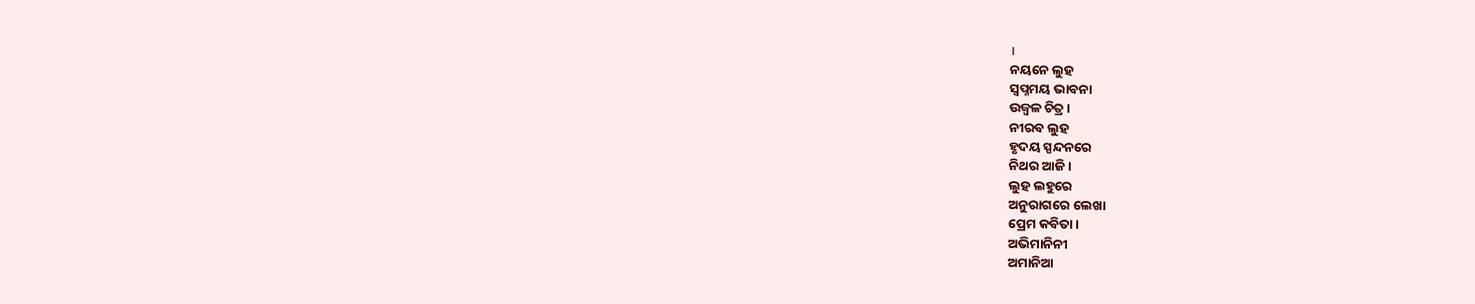।
ନୟନେ ଲୁହ
ସ୍ବପ୍ନମୟ ଭାବନା
ଉଜ୍ବଳ ଚିତ୍ର ।
ନୀରବ ଲୁହ
ହୃଦୟ ସ୍ପନ୍ଦନରେ
ନିଥର ଆଜି ।
ଲୁହ ଲହୁରେ
ଅନୁରାଗରେ ଲେଖା
ପ୍ରେମ କବିତା ।
ଅଭିମାନିନୀ
ଅମାନିଆ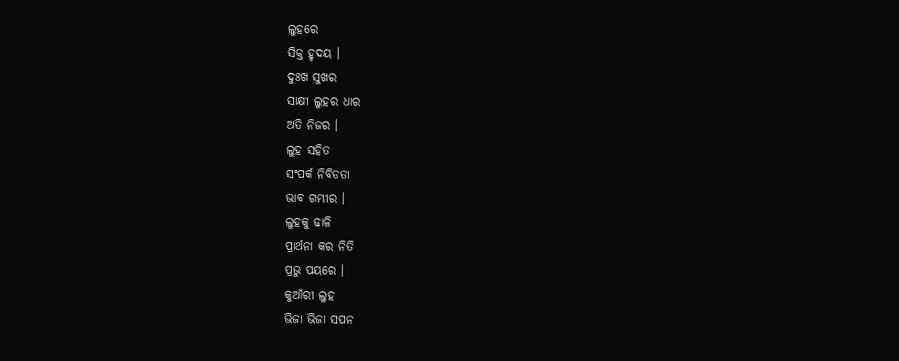ଲୁହରେ
ସିକ୍ତ ହୃଦୟ ।
ଦୁଃଖ ସୁଖର
ସାକ୍ଷୀ ଲୁହର ଧାର
ଅତି ନିଜର ।
ଲୁହ ସହିତ
ସଂପର୍କ ନିବିଡତା
ଭାବ ଗମ୍ଭୀର ।
ଲୁହକୁ ଢାଳି
ପ୍ରାର୍ଥନା କର ନିତି
ପ୍ରଭୁ ପୟରେ ।
କୁଆଁରୀ ଲୁହ
ଭିଜା ଭିଜା ସପନ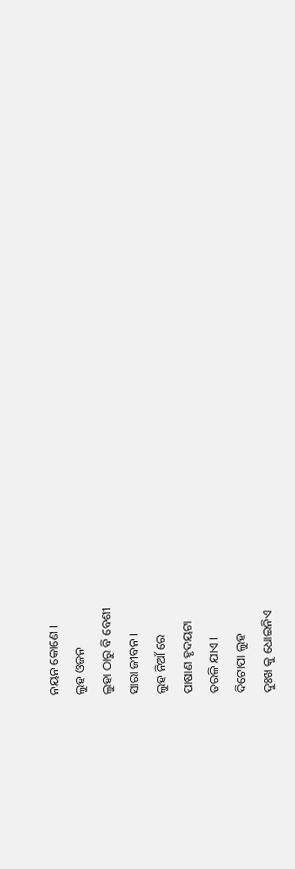ନୟନ କୋଣେ ।
ଲୁହ ଓଜନ
ଲୁହା ଠାରୁ ବି ବେଶୀ
ସାରା ଜୀବନ ।
ଲୁହ ନିଆଁ ରେ
ପାଷାଣ ହୃଦୟଟା
ତରଳି ଯାଏ ।
ଦିଟୋପା ଲୁହ
ଦୁଃଖ କୁ ଧୋଇନିଏ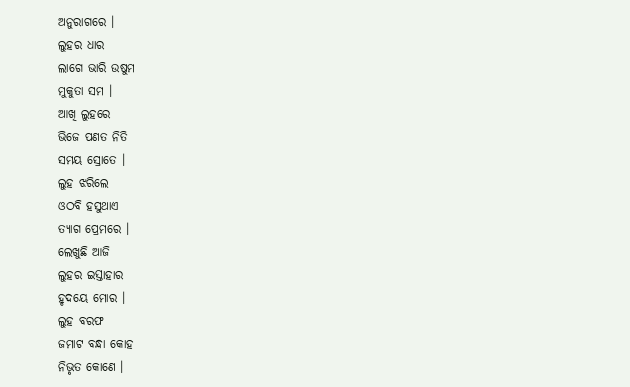ଅନୁରାଗରେ ।
ଲୁହର ଧାର
ଲାଗେ ଭାରି ଉଷୁମ
ମୁକୁତା ସମ ।
ଆଖି ଲୁହରେ
ଭିଜେ ପଣତ ନିତି
ସମୟ ସ୍ରୋତେ ।
ଲୁହ ଝରିଲେ
ଓଠବି ହସୁଥାଏ
ତ୍ଯାଗ ପ୍ରେମରେ ।
ଲେଖୁଛି ଆଜି
ଲୁହର ଇସ୍ତାହାର
ହୃଦୟେ ମୋର ।
ଲୁହ ବରଫ
ଜମାଟ ବନ୍ଧା କୋହ
ନିଭୃତ କୋଣେ ।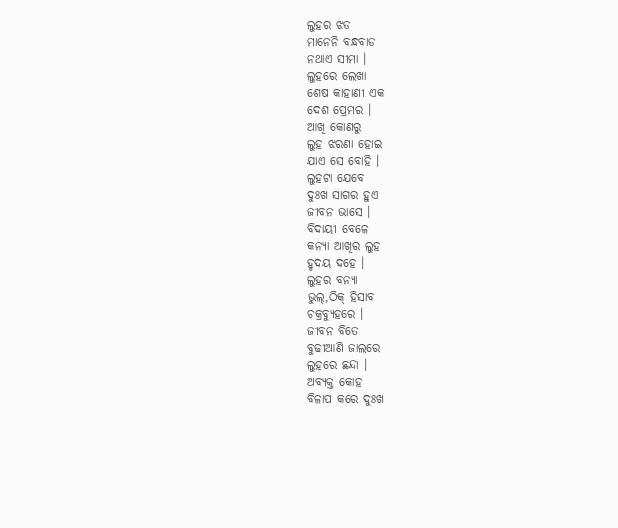ଲୁହର ଝଡ
ମାନେନି ବନ୍ଧବାଡ
ନଥାଏ ସୀମା ।
ଲୁହରେ ଲେଖା
ଶେଷ କାହାଣୀ ଏକ
ଦେଶ ପ୍ରେମର ।
ଆଖି କୋଣରୁ
ଲୁହ ଝରଣା ହୋଇ
ଯାଏ ସେ ବୋହି ।
ଲୁହଟା ଯେବେ
ଦୁଃଖ ସାଗର ହୁଏ
ଜୀବନ ଭାସେ ।
ବିଦାୟୀ ବେଳେ
କନ୍ଯା ଆଖିର ଲୁହ
ହୃଦୟ ଦହେ ।
ଲୁହର ବନ୍ଯା
ଭୁଲ୍,ଠିକ୍ ହିସାବ
ଚକ୍ରବ୍ଯୁହରେ ।
ଜୀବନ ବିତେ
ବୁଢୀଆଣି ଜାଲରେ
ଲୁହରେ ଛନ୍ଦା ।
ଅବ୍ଯକ୍ତ କୋହ
ବିଳାପ କରେ ଦୁଃଖ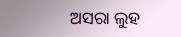ଅସରା ଲୁହ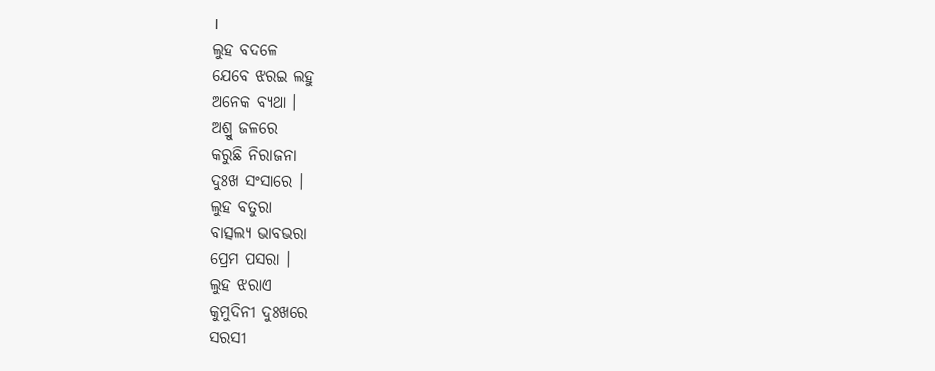।
ଲୁହ ବଦଳେ
ଯେବେ ଝରଇ ଲହୁ
ଅନେକ ବ୍ଯଥା ।
ଅଶ୍ରୁ ଜଳରେ
କରୁଛି ନିରାଜନା
ଦୁଃଖ ସଂସାରେ ।
ଲୁହ ବତୁରା
ବାତ୍ସଲ୍ୟ ଭାବଭରା
ପ୍ରେମ ପସରା ।
ଲୁହ ଝରାଏ
କୁମୁଦିନୀ ଦୁଃଖରେ
ସରସୀ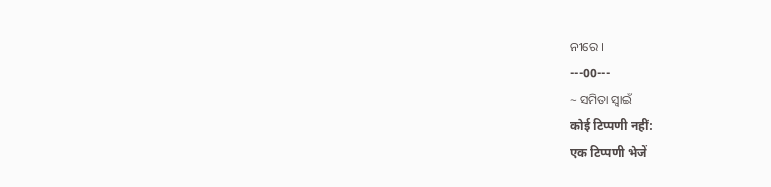ନୀରେ ।
---00---
~ ସମିତା ସ୍ୱାଇଁ
कोई टिप्पणी नहीं:
एक टिप्पणी भेजें